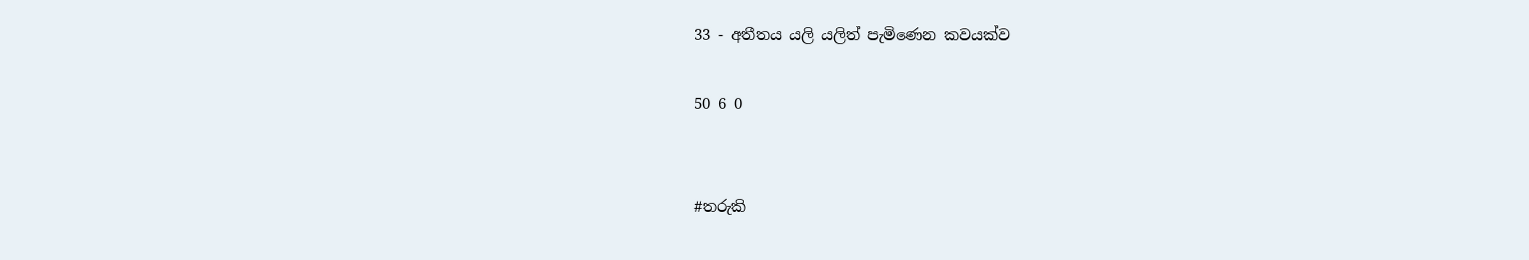33 - අතීතය යලි යලිත් පැමිණෙන කවයක්ව

50 6 0


#තරුකි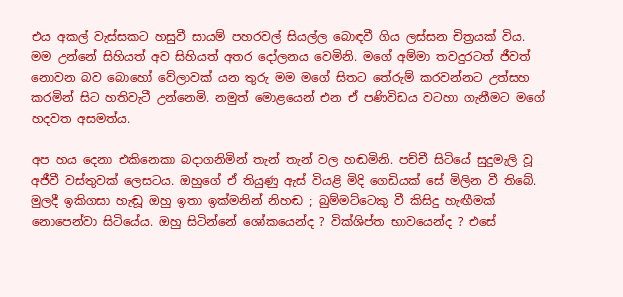එය අකල් වැස්සකට හසුවී සායම් පහරවල් සියල්ල බොඳවී ගිය ලස්සන චිත්‍රයක් විය. මම උන්නේ සිහියත් අව සිහියත් අතර දෝලනය වෙමිනි. මගේ අම්මා තවදුරටත් ජීවත් නොවන බව බොහෝ වේලාවක් යන තුරු මම මගේ සිතට තේරුම් කරවන්නට උත්සහ කරමින් සිට හතිවැටී උන්නෙමි. නමුත් මොළයෙන් එන ඒ පණිවිඩය වටහා ගැනීමට මගේ හදවත අසමත්ය.

අප හය දෙනා එකිනෙකා බදාගනිමින් තැන් තැන් වල හඬමිනි. පච්චී සිටියේ සුදුමැලි වූ අජීවී වස්තුවක් ලෙසටය. ඔහුගේ ඒ තියුණු ඇස් වියළි මිදි ගෙඩියක් සේ මිලින වී තිබේ. මුලදී ඉකිගසා හැඬූ ඔහු ඉතා ඉක්මනින් නිහඬ ; බුම්මට්ටෙකු වී කිසිදු හැඟීමක් නොපෙන්වා සිටියේය. ඔහු සිටින්නේ ශෝකයෙන්ද ? වික්ශිප්ත භාවයෙන්ද ? එසේ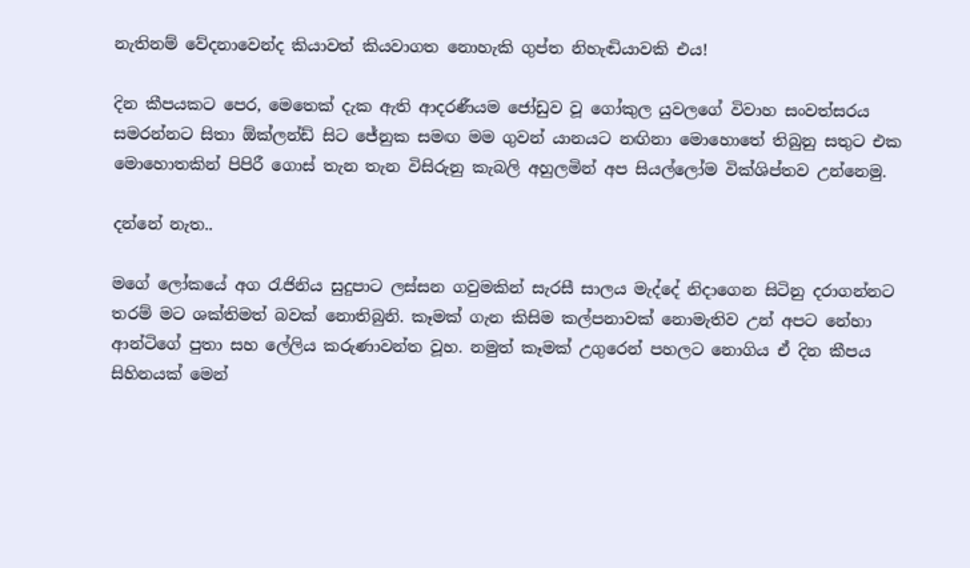නැතිනම් වේදනාවෙන්ද කියාවත් කියවාගත නොහැකි ගුප්‍ත නිහැඬියාවකි එය!

දින කීපයකට පෙර, මෙතෙක් දැක ඇති ආදරණීයම ජෝඩුව වූ ගෝකුල යුවලගේ විවාහ සංවත්සරය සමරන්නට සිතා ඕක්ලන්ඩ් සිට ජේනුක සමඟ මම ගුවන් යානයට නඟිනා මොහොතේ තිබුනු සතුට එක මොහොතකින් පිපිරී ගොස් තැන තැන විසිරුනු කැබලි අහුලමින් අප සියල්ලෝම වික්ශිප්තව උන්නෙමු.

දන්නේ නැත..

මගේ ලෝකයේ අග රැජිනිය සුදුපාට ලස්සන ගවුමකින් සැරසී සාලය මැද්දේ නිදාගෙන සිටිනු දරාගන්නට තරම් මට ශක්තිමත් බවක් නොතිබුනි. කෑමක් ගැන කිසිම කල්පනාවක් නොමැතිව උන් අපට නේහා ආන්ටිගේ පුතා සහ ලේලිය කරුණාවන්ත වූහ. නමුත් කෑමක් උගුරෙන් පහලට නොගිය ඒ දින කීපය සිහිනයක් මෙන්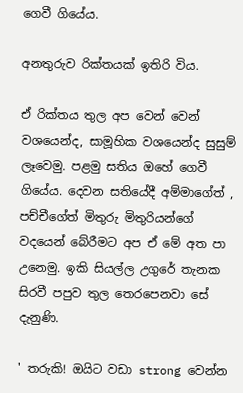ගෙවී ගියේය.

අනතුරුව රික්තයක් ඉතිරි විය.

ඒ රික්තය තුල අප වෙන් වෙන් වශයෙන්ද, සාමූහික වශයෙන්ද සුසුම් ලෑවෙමු. පළමු සතිය ඔහේ ගෙවී ගියේය. දෙවන සතියේදී අම්මාගේත් , පච්චීගේත් මිතුරු මිතුරියන්ගේ වදයෙන් බේරීමට අප ඒ මේ අත පා උනෙමු. ඉකි සියල්ල උගුරේ තැනක සිරවී පපුව තුල තෙරපෙනවා සේ දැනුණි.

' තරුකි! ඔයිට වඩා strong වෙන්න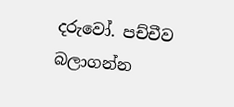දරුවෝ. පච්චීව බලාගන්න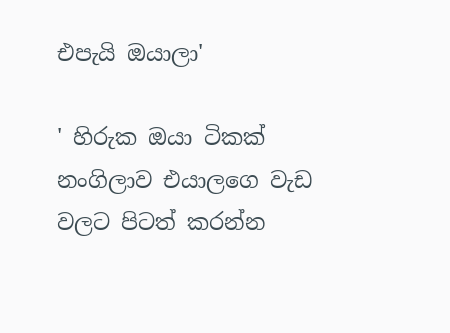එපැයි ඔයාලා'

' හිරුක ඔයා ටිකක් නංගිලාව එයාලගෙ වැඩ වලට පිටත් කරන්න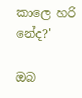කාලෙ හරි නේද?'

ඔබ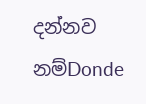දන්නව නම්Donde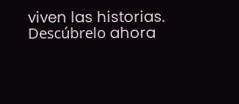viven las historias. Descúbrelo ahora